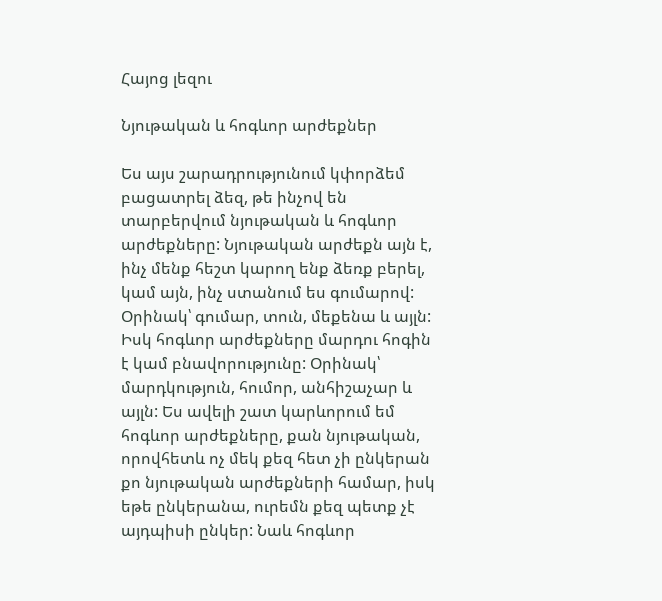Հայոց լեզու

Նյութական և հոգևոր արժեքներ

Ես այս շարադրությունում կփորձեմ բացատրել ձեզ, թե ինչով են տարբերվում նյութական և հոգևոր արժեքները: Նյութական արժեքն այն է, ինչ մենք հեշտ կարող ենք ձեռք բերել, կամ այն, ինչ ստանում ես գումարով: Օրինակ՝ գումար, տուն, մեքենա և այլն: Իսկ հոգևոր արժեքները մարդու հոգին է կամ բնավորությունը: Օրինակ՝ մարդկություն, հումոր, անհիշաչար և այլն: Ես ավելի շատ կարևորում եմ հոգևոր արժեքները, քան նյութական, որովհետև ոչ մեկ քեզ հետ չի ընկերան քո նյութական արժեքների համար, իսկ եթե ընկերանա, ուրեմն քեզ պետք չէ այդպիսի ընկեր: Նաև հոգևոր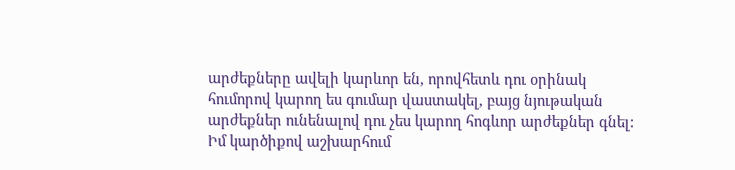արժեքները ավելի կարևոր են, որովհետև դու օրինակ հումորով կարող ես գումար վաստակել, բայց նյութական արժեքներ ունենալով դու չես կարող հոգևոր արժեքներ գնել: Իմ կարծիքով աշխարհում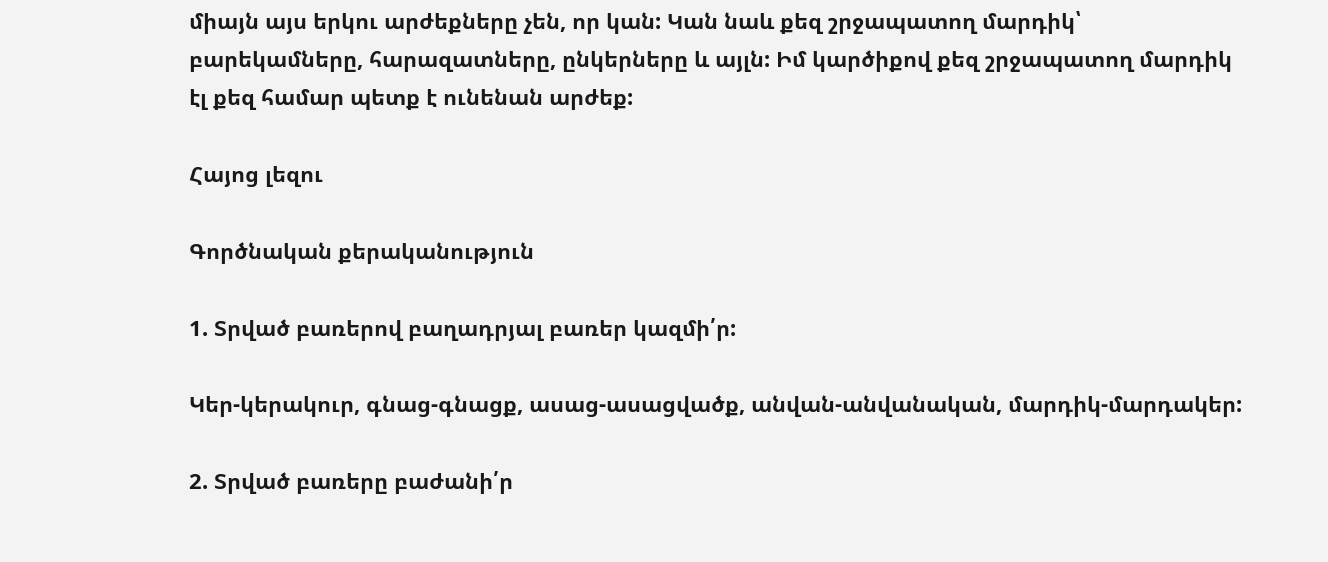միայն այս երկու արժեքները չեն, որ կան: Կան նաև քեզ շրջապատող մարդիկ՝ բարեկամները, հարազատները, ընկերները և այլն: Իմ կարծիքով քեզ շրջապատող մարդիկ էլ քեզ համար պետք է ունենան արժեք:

Հայոց լեզու

Գործնական քերականություն

1. Տրված բառերով բաղադրյալ բառեր կազմի՛ր:

Կեր-կերակուր, գնաց-գնացք, ասաց-ասացվածք, անվան-անվանական, մարդիկ-մարդակեր:

2. Տրված բառերը բաժանի՛ր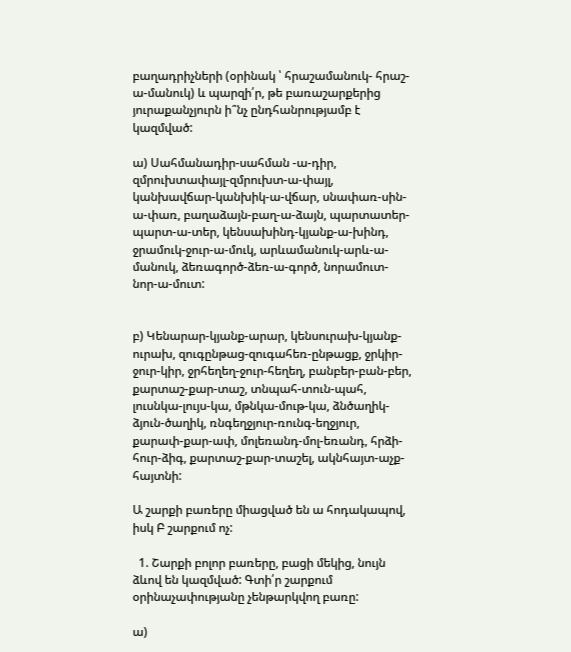բաղադրիչների (օրինակ ՝ հրաշամանուկ- հրաշ-ա-մանուկ) և պարզի՛ր, թե բառաշարքերից յուրաքանչյուրն ի՞նչ ընդհանրությամբ է կազմված:

ա) Սահմանադիր-սահման -ա-դիր, զմրուխտափայլ-զմրուխտ-ա-փայլ, կանխավճար-կանխիկ-ա-վճար, սնափառ-սին-ա-փառ, բաղաձայն-բաղ-ա-ձայն, պարտատեր-պարտ-ա-տեր, կենսախինդ-կյանք-ա-խինդ, ջրամուկ-ջուր-ա-մուկ, արևամանուկ-արև-ա-մանուկ, ձեռագործ-ձեռ-ա-գործ, նորամուտ-նոր-ա-մուտ:


բ) Կենարար-կյանք-արար, կենսուրախ-կյանք-ուրախ, զուգընթաց-զուգահեռ-ընթացք, ջրկիր-ջուր-կիր, ջրհեղեղ-ջուր-հեղեղ, բանբեր-բան-բեր, քարտաշ-քար-տաշ, տնպահ-տուն-պահ, լուսնկա-լույս-կա, մթնկա-մութ-կա, ձնծաղիկ-ձյուն-ծաղիկ, ռնգեղջյուր-ռունգ-եղջյուր, քարափ-քար-ափ, մոլեռանդ-մոլ-եռանդ, հրձի-հուր-ձիգ, քարտաշ-քար-տաշել, ակնհայտ-աչք-հայտնի:

Ա շարքի բառերը միացված են ա հոդակապով, իսկ Բ շարքում ոչ:

  1. Շարքի բոլոր բառերը, բացի մեկից, նույն ձևով են կազմված: Գտի՛ր շարքում օրինաչափությանը չենթարկվող բառը:

ա)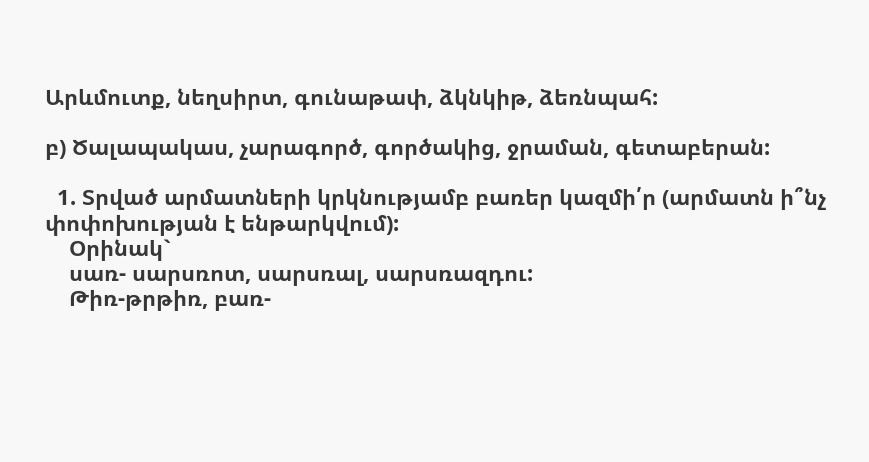Արևմուտք, նեղսիրտ, գունաթափ, ձկնկիթ, ձեռնպահ:

բ) Ծալապակաս, չարագործ, գործակից, ջրաման, գետաբերան:

  1. Տրված արմատների կրկնությամբ բառեր կազմի՛ր (արմատն ի՞նչ փոփոխության է ենթարկվում):
    Օրինակ`
    սառ- սարսռոտ, սարսռալ, սարսռազդու:
    Թիռ-թրթիռ, բառ-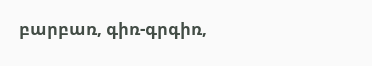բարբառ, գիռ-գրգիռ,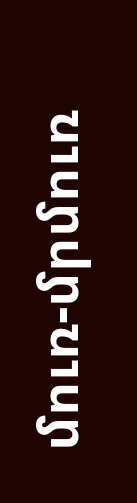մուռ-մրմուռ